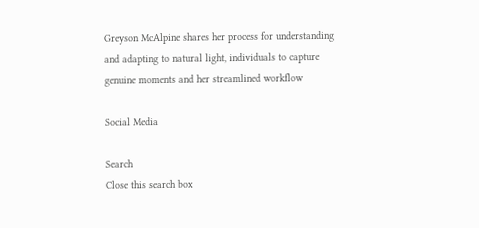Greyson McAlpine shares her process for understanding and adapting to natural light, individuals to capture genuine moments and her streamlined workflow

Social Media

Search
Close this search box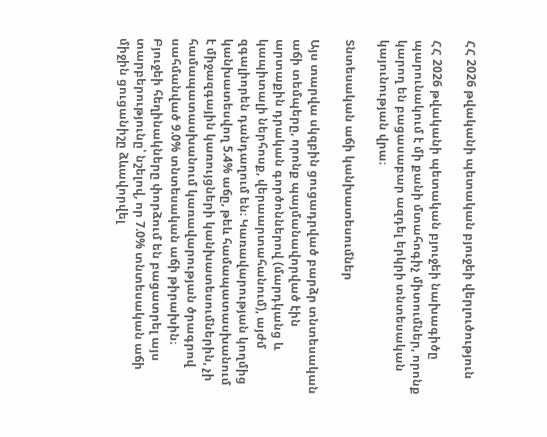ՀՀ 2026 թվականի պետական բյուջեի վերլուծություն

ՀՀ 2026 թվականի պետական բյուջեի նախագիծը պարունակում է մի քանի մտահոգիչ միտումներ, որոնք կարող են բացասաբար ազդել երկրի տնտեսական կայունության վրա։

Տնտեսական աճի կանխատեսումներ

Այս տարվա սկզբին ցուցադրված բարձր տնտեսական աճի տեմպերը, որոնք պայմանավորված էին արտաքին դրական գործոններով (մարդկանց և կապիտալի ներհոսք, վերաարտահանում), այժմ զգալիորեն դանդաղում են։ Կառավարության կողմից կանխատեսվող 5.4% աճը, թեև համապատասխանում է միջազգային կառույցների կանխատեսումներին, չի համապատասխանում կառավարության ծրագրով սահմանված 9.0% տնտեսական աճի թիրախին։ Բյուջեի հեղինակները փորձում են բացատրել այս տարբերությունը՝ նշելով, որ 7.0% տնտեսական աճի միջին ցուցանիշը ձևավորվել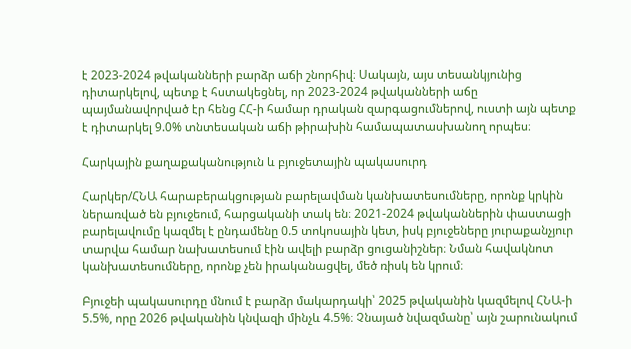է 2023-2024 թվականների բարձր աճի շնորհիվ։ Սակայն, այս տեսանկյունից դիտարկելով, պետք է հստակեցնել, որ 2023-2024 թվականների աճը պայմանավորված էր հենց ՀՀ-ի համար դրական զարգացումներով, ուստի այն պետք է դիտարկել 9.0% տնտեսական աճի թիրախին համապատասխանող որպես։

Հարկային քաղաքականություն և բյուջետային պակասուրդ

Հարկեր/ՀՆԱ հարաբերակցության բարելավման կանխատեսումները, որոնք կրկին ներառված են բյուջեում, հարցականի տակ են։ 2021-2024 թվականներին փաստացի բարելավումը կազմել է ընդամենը 0.5 տոկոսային կետ, իսկ բյուջեները յուրաքանչյուր տարվա համար նախատեսում էին ավելի բարձր ցուցանիշներ։ Նման հավակնոտ կանխատեսումները, որոնք չեն իրականացվել, մեծ ռիսկ են կրում։

Բյուջեի պակասուրդը մնում է բարձր մակարդակի՝ 2025 թվականին կազմելով ՀՆԱ-ի 5.5%, որը 2026 թվականին կնվազի մինչև 4.5%։ Չնայած նվազմանը՝ այն շարունակում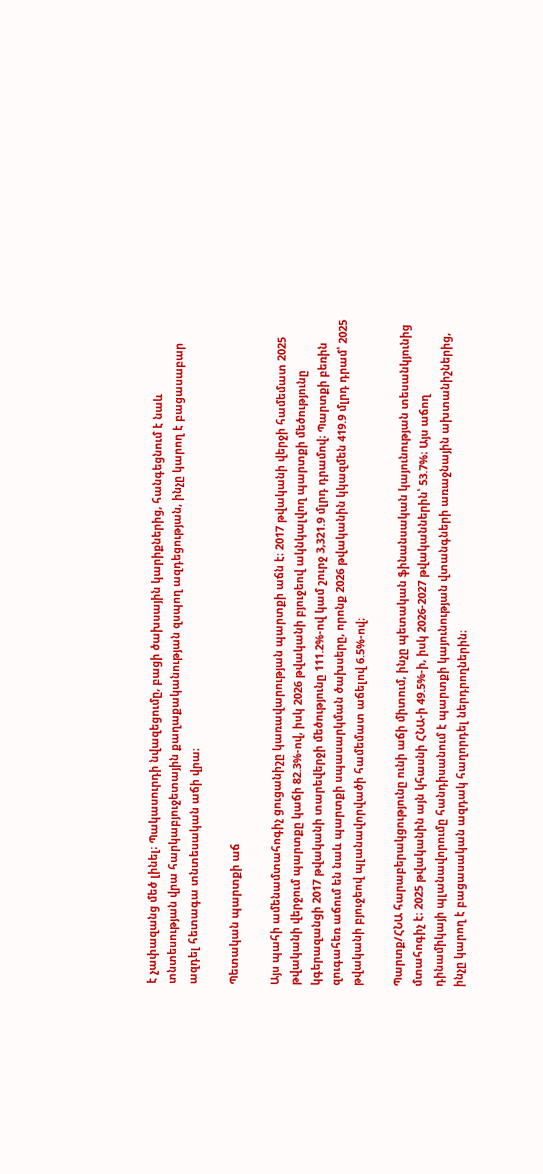է չափազանց մեծ լինել։ Պակասուրդի նվազեցումը, բացի ծախսային կարիքներից, հանգեցնում է նաև տնտեսության վրա հարկաբյուջետային քաղաքականության զսպող ազդեցության, ինչը կարող է բացասաբար ազդել հետագա տնտեսական աճի վրա։

Պետական պարտքի աճ

Այս պահի ամենամտահոգիչ ցուցանիշը կառավարության պարտքի աճն է։ 2017 թվականի վերջի համեմատ 2025 թվականի վերջում պարտքը կաճի 82.3%-ով, իսկ 2026 թվականի բյուջեով ակնկալվող պարտքի մեծությունը կգերազանցի 2017 թվականի տարեվերջի մեծությունը 111.2%-ով կամ շուրջ 3,321.9 մլրդ դրամով։ Պարտքի բեռին զուգահեռ աճում են նաև պարտքի սպասարկման ծախսերը, որոնք 2026 թվականին կկազմեն 419.9 մլրդ դրամ՝ 2025 թվականի բյուջեով պլանավորվածի համեմատ աճելով 6.5%-ով։

Պարտք/ՀՆԱ հարաբերակցությունը ունի աճի միտում, ինչը պետական ֆինանսական կայունության տեսանկյունից մտահոգիչ է։ 2025 թվականին այն կհասնի ՀՆԱ-ի 49.5%-ի, իսկ 2026-2027 թվականներին՝ 53.7%։ Այս աճող դինամիկայի պլանավորումը հանդիսանում է պարտքի կայունության վտանգների առաջնային ախտանիշներից, ինչը կարող է բացասական ազդակ հաղորդել ներդրողներին։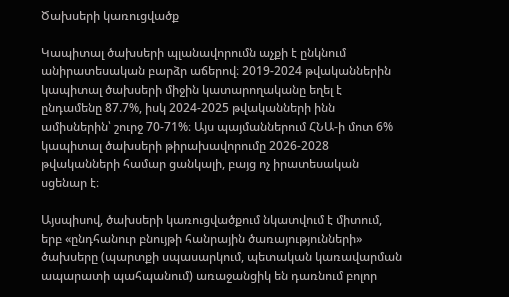Ծախսերի կառուցվածք

Կապիտալ ծախսերի պլանավորումն աչքի է ընկնում անիրատեսական բարձր աճերով։ 2019-2024 թվականներին կապիտալ ծախսերի միջին կատարողականը եղել է ընդամենը 87.7%, իսկ 2024-2025 թվականների ինն ամիսներին՝ շուրջ 70-71%։ Այս պայմաններում ՀՆԱ-ի մոտ 6% կապիտալ ծախսերի թիրախավորումը 2026-2028 թվականների համար ցանկալի, բայց ոչ իրատեսական սցենար է։

Այսպիսով, ծախսերի կառուցվածքում նկատվում է միտում, երբ «ընդհանուր բնույթի հանրային ծառայությունների» ծախսերը (պարտքի սպասարկում, պետական կառավարման ապարատի պահպանում) առաջանցիկ են դառնում բոլոր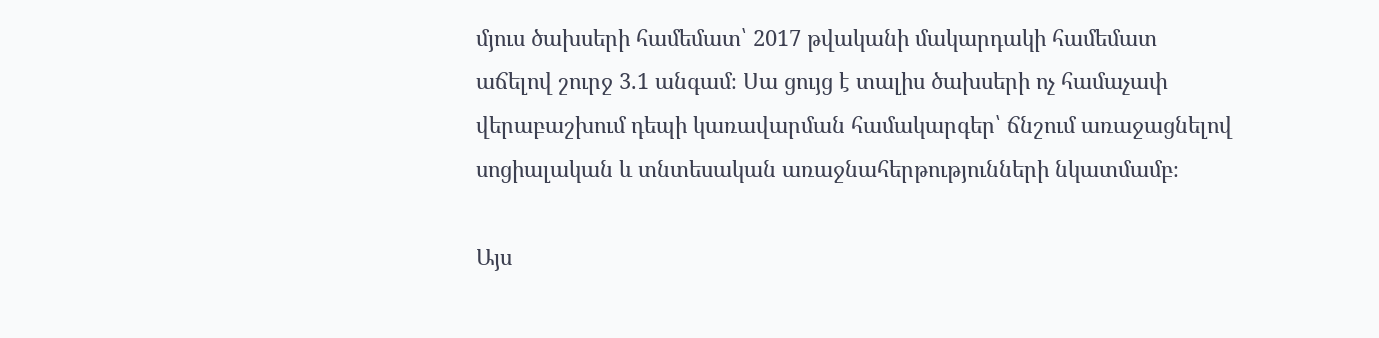մյուս ծախսերի համեմատ՝ 2017 թվականի մակարդակի համեմատ աճելով շուրջ 3.1 անգամ։ Սա ցույց է տալիս ծախսերի ոչ համաչափ վերաբաշխում դեպի կառավարման համակարգեր՝ ճնշում առաջացնելով սոցիալական և տնտեսական առաջնահերթությունների նկատմամբ։

Այս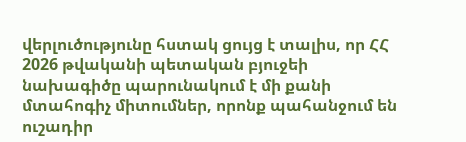վերլուծությունը հստակ ցույց է տալիս, որ ՀՀ 2026 թվականի պետական բյուջեի նախագիծը պարունակում է մի քանի մտահոգիչ միտումներ, որոնք պահանջում են ուշադիր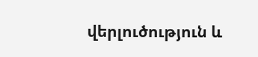վերլուծություն և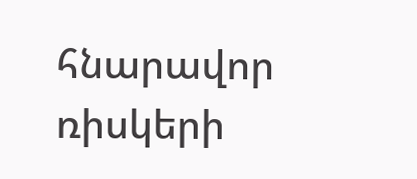հնարավոր ռիսկերի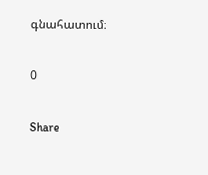գնահատում։

0

Share